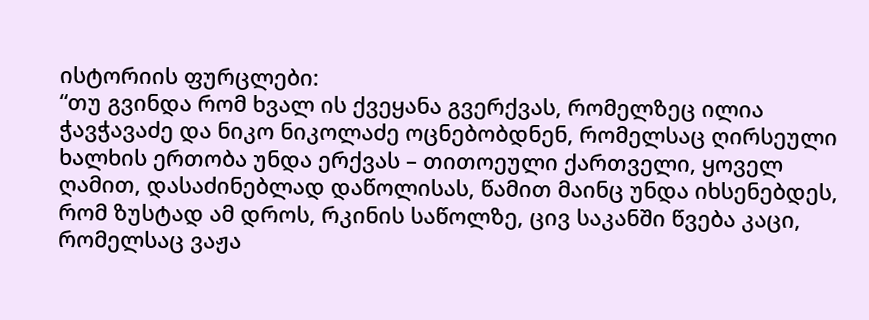ისტორიის ფურცლები:
“თუ გვინდა რომ ხვალ ის ქვეყანა გვერქვას, რომელზეც ილია ჭავჭავაძე და ნიკო ნიკოლაძე ოცნებობდნენ, რომელსაც ღირსეული ხალხის ერთობა უნდა ერქვას – თითოეული ქართველი, ყოველ ღამით, დასაძინებლად დაწოლისას, წამით მაინც უნდა იხსენებდეს, რომ ზუსტად ამ დროს, რკინის საწოლზე, ცივ საკანში წვება კაცი, რომელსაც ვაჟა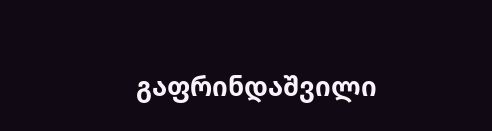გაფრინდაშვილი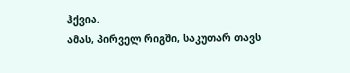ჰქვია.
ამას, პირველ რიგში, საკუთარ თავს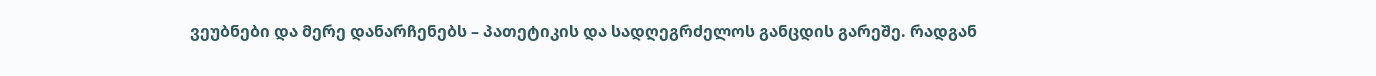ვეუბნები და მერე დანარჩენებს – პათეტიკის და სადღეგრძელოს განცდის გარეშე. რადგან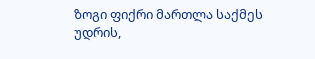ზოგი ფიქრი მართლა საქმეს უდრის,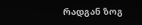რადგან ზოგ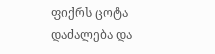ფიქრს ცოტა დაძალება და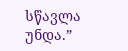სწავლა უნდა.”